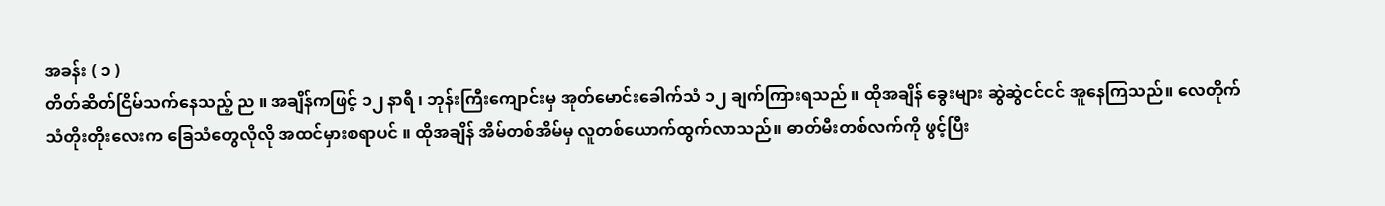အခန်း ( ၁ )
တိတ်ဆိတ်ငြိမ်သက်နေသည့် ည ။ အချိန်ကဖြင့် ၁၂ နာရီ ၊ ဘုန်းကြီးကျောင်းမှ အုတ်မောင်းခေါက်သံ ၁၂ ချက်ကြားရသည် ။ ထိုအချိန် ခွေးများ ဆွဲဆွဲငင်ငင် အူနေကြသည်။ လေတိုက်သံတိုးတိုးလေးက ခြေသံတွေလိုလို အထင်မှားစရာပင် ။ ထိုအချိန် အိမ်တစ်အိမ်မှ လူတစ်ယောက်ထွက်လာသည်။ ဓာတ်မီးတစ်လက်ကို ဖွင့်ပြီး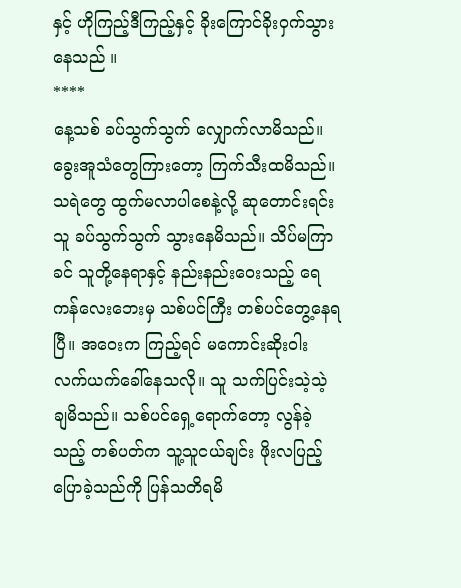နှင့် ဟိုကြည့်ဒီကြည့်နှင့် ခိုးကြောင်ခိုး၀ှက်သွားနေသည် ။
****
နေ့သစ် ခပ်သွက်သွက် လျှောက်လာမိသည်။ ခွေးအူသံတွေကြားတော့ ကြက်သီးထမိသည်။ သရဲတွေ ထွက်မလာပါစေနဲ့လို့ ဆုတောင်းရင်း သူ ခပ်သွက်သွက် သွားနေမိသည်။ သိပ်မကြာခင် သူတို့နေရာနှင့် နည်းနည်းဝေးသည့် ရေကန်လေးဘေးမှ သစ်ပင်ကြီး တစ်ပင်တွေ့နေရပြီ။ အဝေးက ကြည့်ရင် မကောင်းဆိုးဝါးလက်ယက်ခေါ်နေသလို။ သူ သက်ပြင်းသဲ့သဲ့ချမိသည်။ သစ်ပင်ရှေ့ရောက်တော့ လွန်ခဲ့သည့် တစ်ပတ်က သူ့သူငယ်ချင်း ဖိုးလပြည့် ပြောခဲ့သည်ကို ပြန်သတိရမိ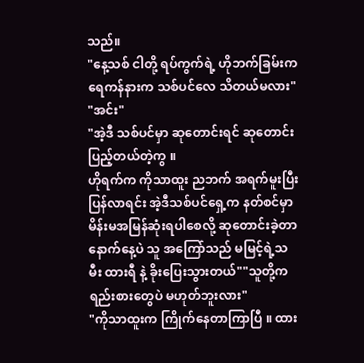သည်။
"နေ့သစ် ငါတို့ ရပ်ကွက်ရဲ့ ဟိုဘက်ခြမ်းက ရေကန်နားက သစ်ပင်လေ သိတယ်မလား"
"အင်း"
"အဲ့ဒီ သစ်ပင်မှာ ဆုတောင်းရင် ဆုတောင်းပြည့်တယ်တဲ့ကွ ။
ဟိုရက်က ကိုသာထူး ညဘက် အရက်မူးပြီးပြန်လာရင်း အဲ့ဒီသစ်ပင်ရှေ့က နတ်စင်မှာ မိန်းမအမြန်ဆုံးရပါစေလို့ ဆုတောင်းခဲ့တာ နောက်နေ့ပဲ သူ အကြော်သည် မမြင့်ရဲ့သမီး ထားရီ နဲ့ ခိုးပြေးသွားတယ်""သူတို့က ရည်းစားတွေပဲ မဟုတ်ဘူးလား"
"ကိုသာထူးက ကြိုက်နေတာကြာပြီ ။ ထား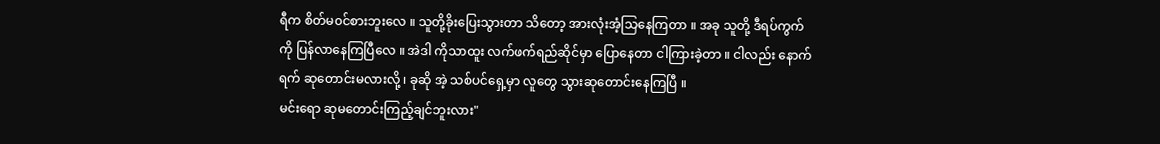ရီက စိတ်မ၀င်စားဘူးလေ ။ သူတို့ခိုးပြေးသွားတာ သိတော့ အားလုံးအံ့သြနေကြတာ ။ အခု သူတို့ ဒီရပ်ကွက်ကို ပြန်လာနေကြပြီလေ ။ အဲဒါ ကိုသာထူး လက်ဖက်ရည်ဆိုင်မှာ ပြောနေတာ ငါကြားခဲ့တာ ။ ငါလည်း နောက်ရက် ဆုတောင်းမလားလို့ ၊ ခုဆို အဲ့ သစ်ပင်ရှေ့မှာ လူတွေ သွားဆုတောင်းနေကြပြီ ။
မင်းရော ဆုမတောင်းကြည့်ချင်ဘူးလား"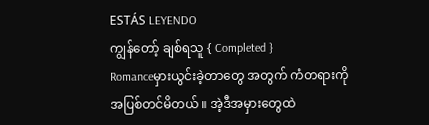ESTÁS LEYENDO
ကျွန်တော့် ချစ်ရသူ { Completed }
Romanceမှားယွင်းခဲ့တာတွေ အတွက် ကံတရားကို အပြစ်တင်မိတယ် ။ အဲ့ဒီအမှားတွေထဲ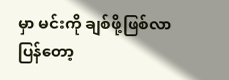မှာ မင်းကို ချစ်ဖို့ဖြစ်လာပြန်တော့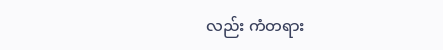လည်း ကံတရား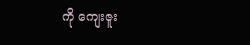ကို ကျေးဇူး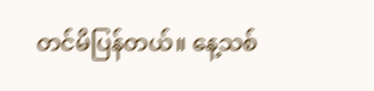တင်မိပြန်တယ်။ နေ့သစ်